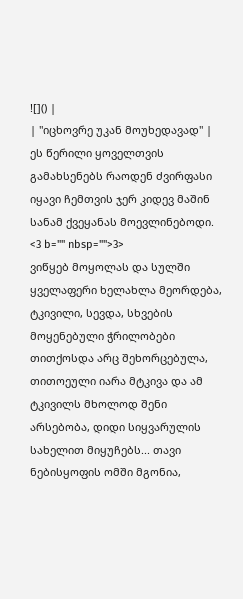![]() |
| "იცხოვრე უკან მოუხედავად" |
ეს წერილი ყოველთვის გამახსენებს რაოდენ ძვირფასი იყავი ჩემთვის ჯერ კიდევ მაშინ სანამ ქვეყანას მოევლინებოდი. <3 b="" nbsp="">3>
ვიწყებ მოყოლას და სულში ყველაფერი ხელახლა მეორდება, ტკივილი, სევდა, სხვების მოყენებული ჭრილობები თითქოსდა არც შეხორცებულა, თითოეული იარა მტკივა და ამ ტკივილს მხოლოდ შენი არსებობა, დიდი სიყვარულის სახელით მიყუჩებს... თავი ნებისყოფის ომში მგონია,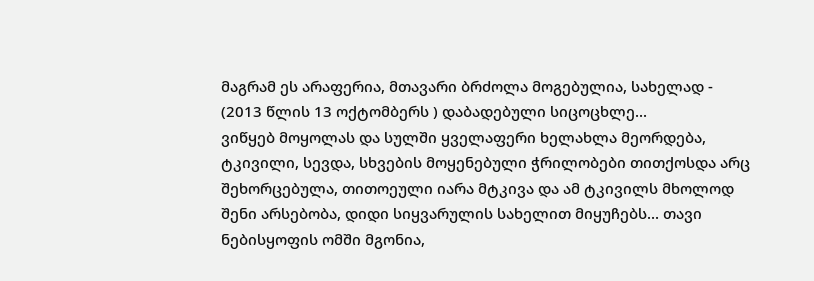მაგრამ ეს არაფერია, მთავარი ბრძოლა მოგებულია, სახელად - (2013 წლის 13 ოქტომბერს ) დაბადებული სიცოცხლე...
ვიწყებ მოყოლას და სულში ყველაფერი ხელახლა მეორდება, ტკივილი, სევდა, სხვების მოყენებული ჭრილობები თითქოსდა არც შეხორცებულა, თითოეული იარა მტკივა და ამ ტკივილს მხოლოდ შენი არსებობა, დიდი სიყვარულის სახელით მიყუჩებს... თავი ნებისყოფის ომში მგონია,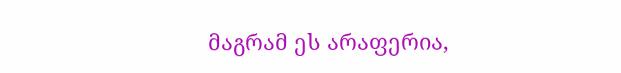მაგრამ ეს არაფერია,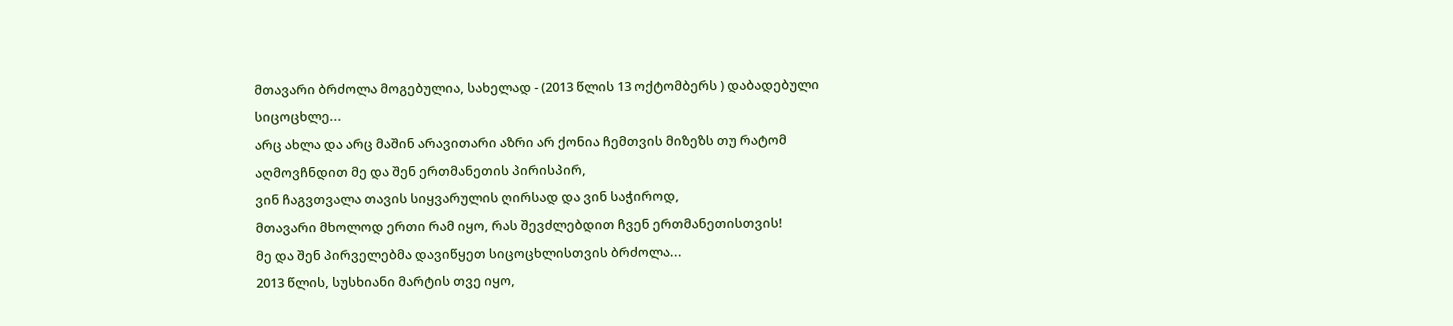მთავარი ბრძოლა მოგებულია, სახელად - (2013 წლის 13 ოქტომბერს ) დაბადებული სიცოცხლე...
არც ახლა და არც მაშინ არავითარი აზრი არ ქონია ჩემთვის მიზეზს თუ რატომ აღმოვჩნდით მე და შენ ერთმანეთის პირისპირ,
ვინ ჩაგვთვალა თავის სიყვარულის ღირსად და ვინ საჭიროდ,
მთავარი მხოლოდ ერთი რამ იყო, რას შევძლებდით ჩვენ ერთმანეთისთვის!
მე და შენ პირველებმა დავიწყეთ სიცოცხლისთვის ბრძოლა...
2013 წლის, სუსხიანი მარტის თვე იყო,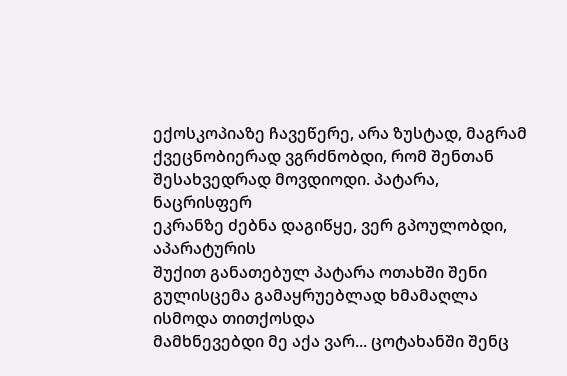ექოსკოპიაზე ჩავეწერე, არა ზუსტად, მაგრამ ქვეცნობიერად ვგრძნობდი, რომ შენთან შესახვედრად მოვდიოდი. პატარა, ნაცრისფერ
ეკრანზე ძებნა დაგიწყე, ვერ გპოულობდი, აპარატურის
შუქით განათებულ პატარა ოთახში შენი გულისცემა გამაყრუებლად ხმამაღლა ისმოდა თითქოსდა
მამხნევებდი მე აქა ვარ... ცოტახანში შენც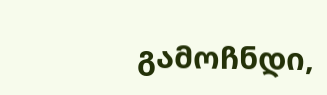გამოჩნდი,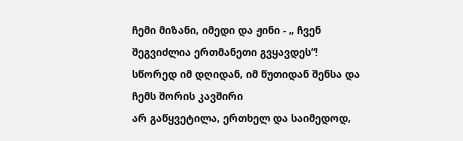ჩემი მიზანი, იმედი და ჟინი - „ ჩვენ შეგვიძლია ერთმანეთი გვყავდეს“!
სწორედ იმ დღიდან, იმ წუთიდან შენსა და ჩემს შორის კავშირი
არ გაწყვეტილა, ერთხელ და საიმედოდ,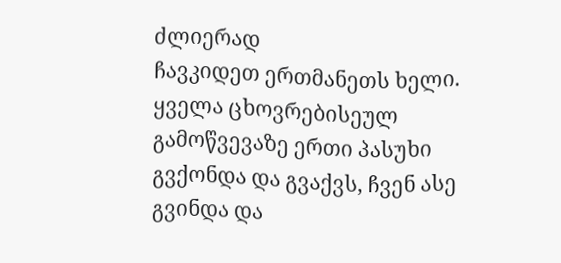ძლიერად
ჩავკიდეთ ერთმანეთს ხელი. ყველა ცხოვრებისეულ გამოწვევაზე ერთი პასუხი
გვქონდა და გვაქვს, ჩვენ ასე
გვინდა და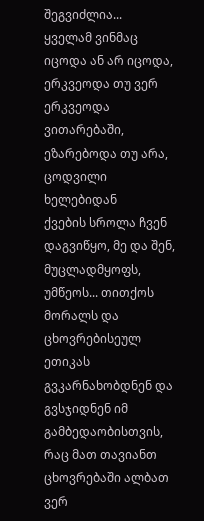შეგვიძლია...
ყველამ ვინმაც იცოდა ან არ იცოდა, ერკვეოდა თუ ვერ ერკვეოდა
ვითარებაში, ეზარებოდა თუ არა, ცოდვილი ხელებიდან
ქვების სროლა ჩვენ დაგვიწყო, მე და შენ, მუცლადმყოფს,
უმწეოს... თითქოს მორალს და ცხოვრებისეულ ეთიკას გვკარნახობდნენ და გვსჯიდნენ იმ გამბედაობისთვის,
რაც მათ თავიანთ ცხოვრებაში ალბათ ვერ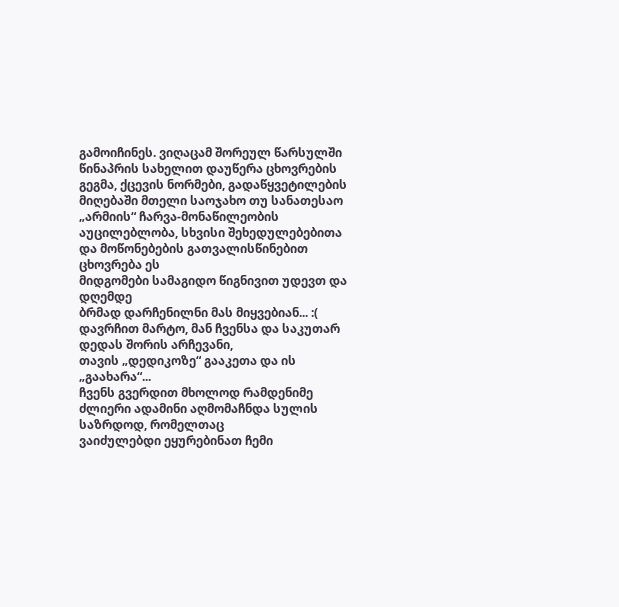გამოიჩინეს. ვიღაცამ შორეულ წარსულში წინაპრის სახელით დაუწერა ცხოვრების გეგმა, ქცევის ნორმები, გადაწყვეტილების
მიღებაში მთელი საოჯახო თუ სანათესაო „არმიის“ ჩარვა-მონაწილეობის აუცილებლობა, სხვისი შეხედულებებითა
და მოწონებების გათვალისწინებით ცხოვრება ეს
მიდგომები სამაგიდო წიგნივით უდევთ და დღემდე
ბრმად დარჩენილნი მას მიყვებიან... :(
დავრჩით მარტო, მან ჩვენსა და საკუთარ დედას შორის არჩევანი,
თავის „დედიკოზე“ გააკეთა და ის „გაახარა“...
ჩვენს გვერდით მხოლოდ რამდენიმე ძლიერი ადამინი აღმომაჩნდა სულის საზრდოდ, რომელთაც
ვაიძულებდი ეყურებინათ ჩემი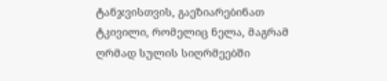ტანჯვისთვის, გაეზიარებინათ ტკივილი, რომელიც ნელა, მაგრამ
ღრმად სულის სიღრმეებში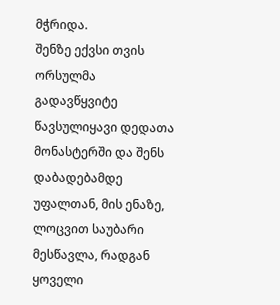მჭრიდა.
შენზე ექვსი თვის ორსულმა გადავწყვიტე წავსულიყავი დედათა
მონასტერში და შენს დაბადებამდე უფალთან, მის ენაზე, ლოცვით საუბარი მესწავლა, რადგან ყოველი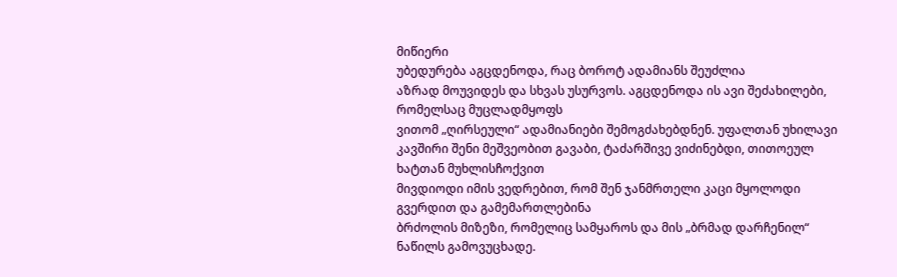მიწიერი
უბედურება აგცდენოდა, რაც ბოროტ ადამიანს შეუძლია
აზრად მოუვიდეს და სხვას უსურვოს. აგცდენოდა ის ავი შეძახილები, რომელსაც მუცლადმყოფს
ვითომ „ღირსეული“ ადამიანიები შემოგძახებდნენ. უფალთან უხილავი კავშირი შენი მეშვეობით გავაბი, ტაძარშივე ვიძინებდი, თითოეულ ხატთან მუხლისჩოქვით
მივდიოდი იმის ვედრებით, რომ შენ ჯანმრთელი კაცი მყოლოდი გვერდით და გამემართლებინა
ბრძოლის მიზეზი, რომელიც სამყაროს და მის „ბრმად დარჩენილ“ ნაწილს გამოვუცხადე.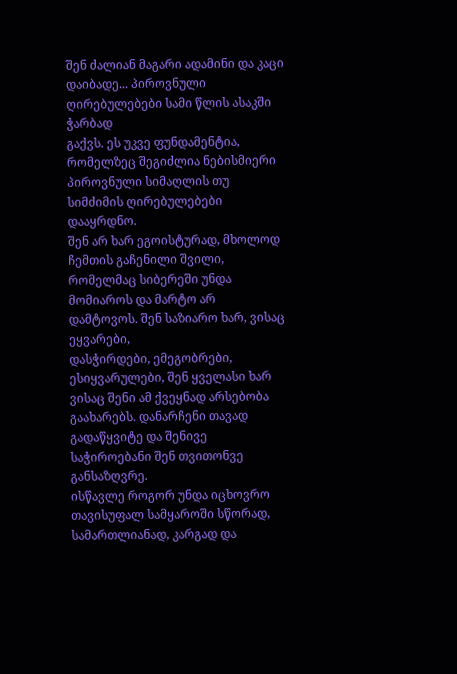შენ ძალიან მაგარი ადამინი და კაცი დაიბადე... პიროვნული ღირებულებები სამი წლის ასაკში ჭარბად
გაქვს. ეს უკვე ფუნდამენტია, რომელზეც შეგიძლია ნებისმიერი პიროვნული სიმაღლის თუ სიმძიმის ღირებულებები
დააყრდნო.
შენ არ ხარ ეგოისტურად, მხოლოდ ჩემთის გაჩენილი შვილი,
რომელმაც სიბერეში უნდა მომიაროს და მარტო არ დამტოვოს. შენ საზიარო ხარ, ვისაც ეყვარები,
დასჭირდები, ემეგობრები, ესიყვარულები, შენ ყველასი ხარ ვისაც შენი ამ ქვეყნად არსებობა
გაახარებს. დანარჩენი თავად გადაწყვიტე და შენივე საჭიროებანი შენ თვითონვე განსაზღვრე.
ისწავლე როგორ უნდა იცხოვრო თავისუფალ სამყაროში სწორად, სამართლიანად, კარგად და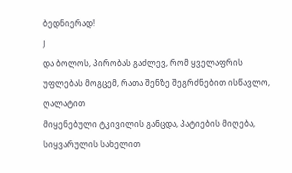ბედნიერად!
J
და ბოლოს, პირობას გაძლევ, რომ ყველაფრის უფლებას მოგცემ, რათა შენზე შეგრძნებით ისწავლო, ღალატით
მიყენებული ტკივილის განცდა, პატიების მიღება, სიყვარულის სახელით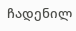ჩადენილ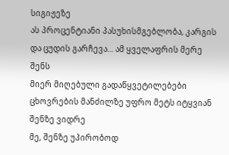სიგიჟეზე
ას პროცენტიანი პასუხისმგებლობა, კარგის და ცუდის გარჩევა... ამ ყველაფრის მერე შენს
მიერ მიღებული გადაწყვეტილებები ცხოვრების მანძილზე უფრო მეტს იტყვიან შენზე ვიდრე
მე, შენზე უპირობოდ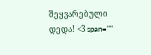შეყვარებული დედა! <3 span=""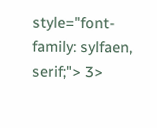style="font-family: sylfaen, serif;"> 3>